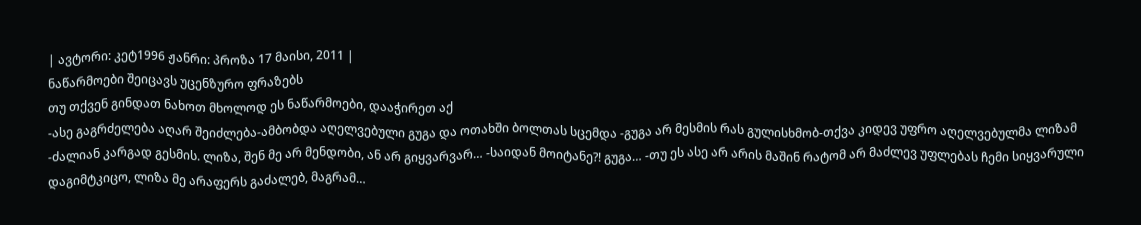| ავტორი: კეტ1996 ჟანრი: პროზა 17 მაისი, 2011 |
ნაწარმოები შეიცავს უცენზურო ფრაზებს
თუ თქვენ გინდათ ნახოთ მხოლოდ ეს ნაწარმოები, დააჭირეთ აქ
-ასე გაგრძელება აღარ შეიძლება-ამბობდა აღელვებული გუგა და ოთახში ბოლთას სცემდა -გუგა არ მესმის რას გულისხმობ-თქვა კიდევ უფრო აღელვებულმა ლიზამ -ძალიან კარგად გესმის. ლიზა, შენ მე არ მენდობი, ან არ გიყვარვარ… -საიდან მოიტანე?! გუგა… -თუ ეს ასე არ არის მაშინ რატომ არ მაძლევ უფლებას ჩემი სიყვარული დაგიმტკიცო, ლიზა მე არაფერს გაძალებ, მაგრამ…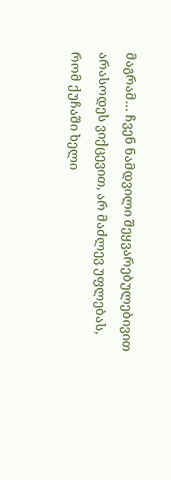მაგრამ… ჩვენ ნამდვილი შეყვარებულებივით არასოდეს ვიქცევით, არ მაძლევ უფლებას, რომ ქუჩაში ხელი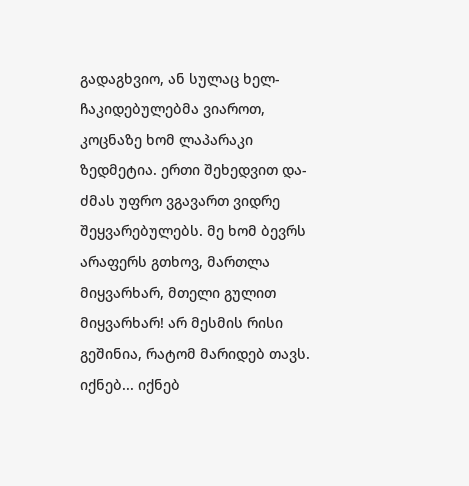გადაგხვიო, ან სულაც ხელ-ჩაკიდებულებმა ვიაროთ, კოცნაზე ხომ ლაპარაკი ზედმეტია. ერთი შეხედვით და-ძმას უფრო ვგავართ ვიდრე შეყვარებულებს. მე ხომ ბევრს არაფერს გთხოვ, მართლა მიყვარხარ, მთელი გულით მიყვარხარ! არ მესმის რისი გეშინია, რატომ მარიდებ თავს. იქნებ... იქნებ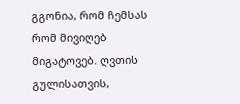გგონია, რომ ჩემსას რომ მივიღებ მიგატოვებ. ღვთის გულისათვის,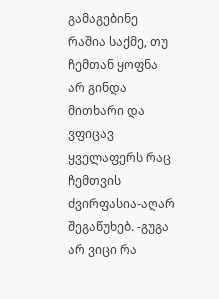გამაგებინე რაშია საქმე, თუ ჩემთან ყოფნა არ გინდა მითხარი და ვფიცავ ყველაფერს რაც ჩემთვის ძვირფასია-აღარ შეგაწუხებ. -გუგა არ ვიცი რა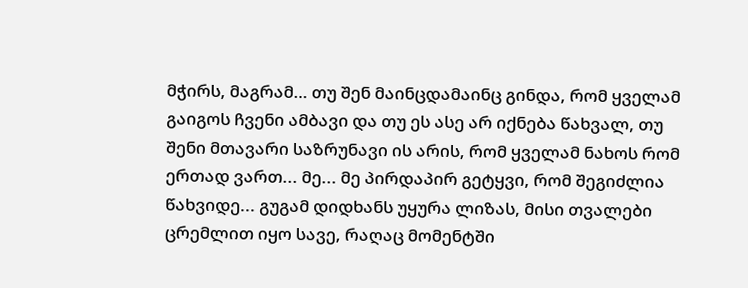მჭირს, მაგრამ… თუ შენ მაინცდამაინც გინდა, რომ ყველამ გაიგოს ჩვენი ამბავი და თუ ეს ასე არ იქნება წახვალ, თუ შენი მთავარი საზრუნავი ის არის, რომ ყველამ ნახოს რომ ერთად ვართ... მე... მე პირდაპირ გეტყვი, რომ შეგიძლია წახვიდე... გუგამ დიდხანს უყურა ლიზას, მისი თვალები ცრემლით იყო სავე, რაღაც მომენტში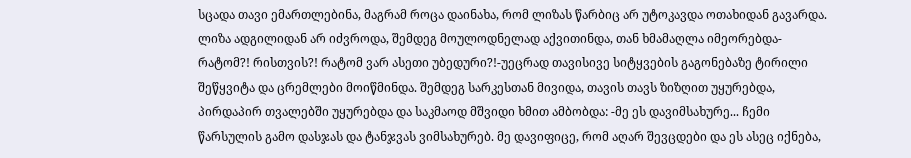სცადა თავი ემართლებინა, მაგრამ როცა დაინახა, რომ ლიზას წარბიც არ უტოკავდა ოთახიდან გავარდა. ლიზა ადგილიდან არ იძვროდა, შემდეგ მოულოდნელად აქვითინდა, თან ხმამაღლა იმეორებდა-რატომ?! რისთვის?! რატომ ვარ ასეთი უბედური?!-უეცრად თავისივე სიტყვების გაგონებაზე ტირილი შეწყვიტა და ცრემლები მოიწმინდა. შემდეგ სარკესთან მივიდა, თავის თავს ზიზღით უყურებდა, პირდაპირ თვალებში უყურებდა და საკმაოდ მშვიდი ხმით ამბობდა: -მე ეს დავიმსახურე... ჩემი წარსულის გამო დასჯას და ტანჯვას ვიმსახურებ. მე დავიფიცე, რომ აღარ შევცდები და ეს ასეც იქნება,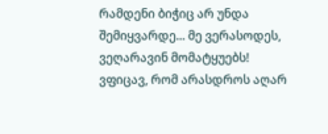რამდენი ბიჭიც არ უნდა შემიყვარდე... მე ვერასოდეს, ვეღარავინ მომატყუებს! ვფიცავ, რომ არასდროს აღარ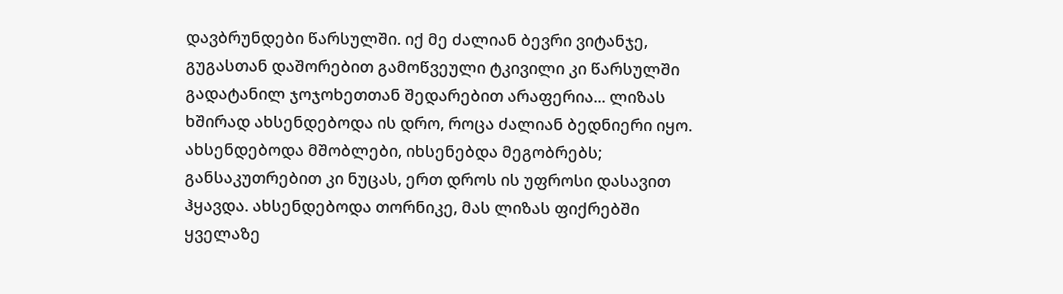დავბრუნდები წარსულში. იქ მე ძალიან ბევრი ვიტანჯე, გუგასთან დაშორებით გამოწვეული ტკივილი კი წარსულში გადატანილ ჯოჯოხეთთან შედარებით არაფერია... ლიზას ხშირად ახსენდებოდა ის დრო, როცა ძალიან ბედნიერი იყო. ახსენდებოდა მშობლები, იხსენებდა მეგობრებს; განსაკუთრებით კი ნუცას, ერთ დროს ის უფროსი დასავით ჰყავდა. ახსენდებოდა თორნიკე, მას ლიზას ფიქრებში ყველაზე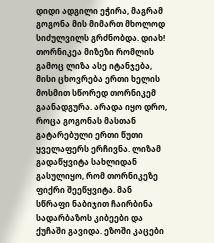დიდი ადგილი ეჭირა, მაგრამ გოგონა მის მიმართ მხოლოდ სიძულვილს გრძნობდა. დიახ! თორნიკეა მიზეზი რომლის გამოც ლიზა ასე იტანჯება, მისი ცხოვრება ერთი ხელის მოსმით სწორედ თორნიკემ გაანადგურა. არადა იყო დრო, როცა გოგონას მასთან გატარებული ერთი წუთი ყველაფერს ერჩივნა. ლიზამ გადაწყვიტა სახლიდან გასულიყო, რომ თორნიკეზე ფიქრი შეეწყვიტა. მან სწრაფი ნაბიჯით ჩაირბინა სადარბაზოს კიბეები და ქუჩაში გავიდა. ეზოში კაცები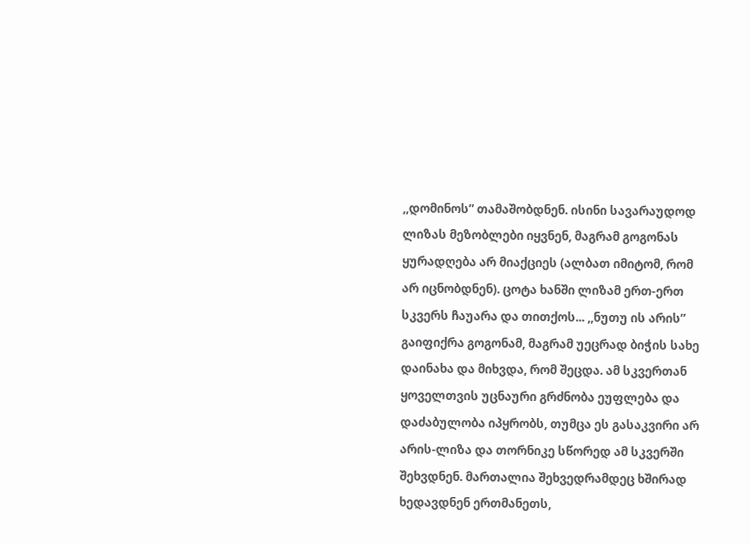,,დომინოს” თამაშობდნენ. ისინი სავარაუდოდ ლიზას მეზობლები იყვნენ, მაგრამ გოგონას ყურადღება არ მიაქციეს (ალბათ იმიტომ, რომ არ იცნობდნენ). ცოტა ხანში ლიზამ ერთ-ერთ სკვერს ჩაუარა და თითქოს... ,,ნუთუ ის არის” გაიფიქრა გოგონამ, მაგრამ უეცრად ბიჭის სახე დაინახა და მიხვდა, რომ შეცდა. ამ სკვერთან ყოველთვის უცნაური გრძნობა ეუფლება და დაძაბულობა იპყრობს, თუმცა ეს გასაკვირი არ არის-ლიზა და თორნიკე სწორედ ამ სკვერში შეხვდნენ. მართალია შეხვედრამდეც ხშირად ხედავდნენ ერთმანეთს,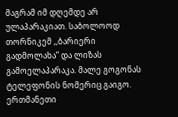მაგრამ იმ დღემდე არ ულაპარაკიათ. საბოლოოდ თორნიკემ ,,ბარიერი გადმოლახა” და ლიზას გამოელაპარაკა. მალე გოგონას ტელეფონის ნომერიც გაიგო. ერთმანეთი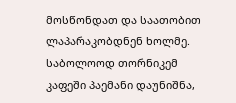მოსწონდათ და საათობით ლაპარაკობდნენ ხოლმე. საბოლოოდ თორნიკემ კაფეში პაემანი დაუნიშნა,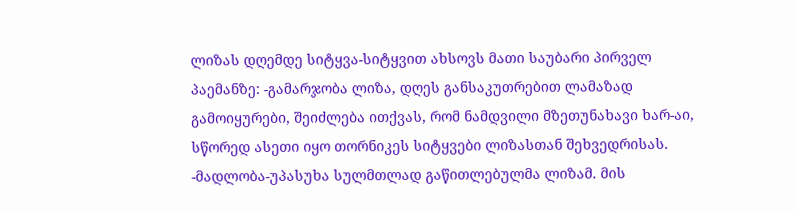ლიზას დღემდე სიტყვა-სიტყვით ახსოვს მათი საუბარი პირველ პაემანზე: -გამარჯობა ლიზა, დღეს განსაკუთრებით ლამაზად გამოიყურები, შეიძლება ითქვას, რომ ნამდვილი მზეთუნახავი ხარ-აი, სწორედ ასეთი იყო თორნიკეს სიტყვები ლიზასთან შეხვედრისას. -მადლობა-უპასუხა სულმთლად გაწითლებულმა ლიზამ. მის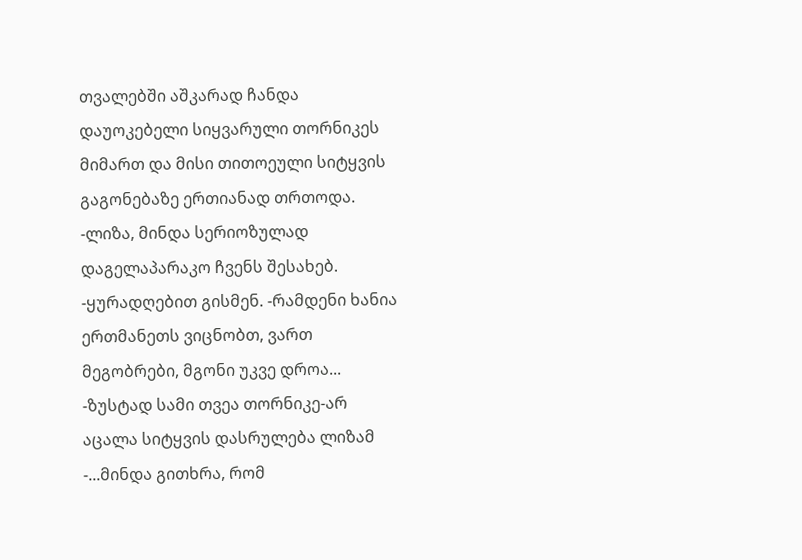თვალებში აშკარად ჩანდა დაუოკებელი სიყვარული თორნიკეს მიმართ და მისი თითოეული სიტყვის გაგონებაზე ერთიანად თრთოდა. -ლიზა, მინდა სერიოზულად დაგელაპარაკო ჩვენს შესახებ. -ყურადღებით გისმენ. -რამდენი ხანია ერთმანეთს ვიცნობთ, ვართ მეგობრები, მგონი უკვე დროა... -ზუსტად სამი თვეა თორნიკე-არ აცალა სიტყვის დასრულება ლიზამ -...მინდა გითხრა, რომ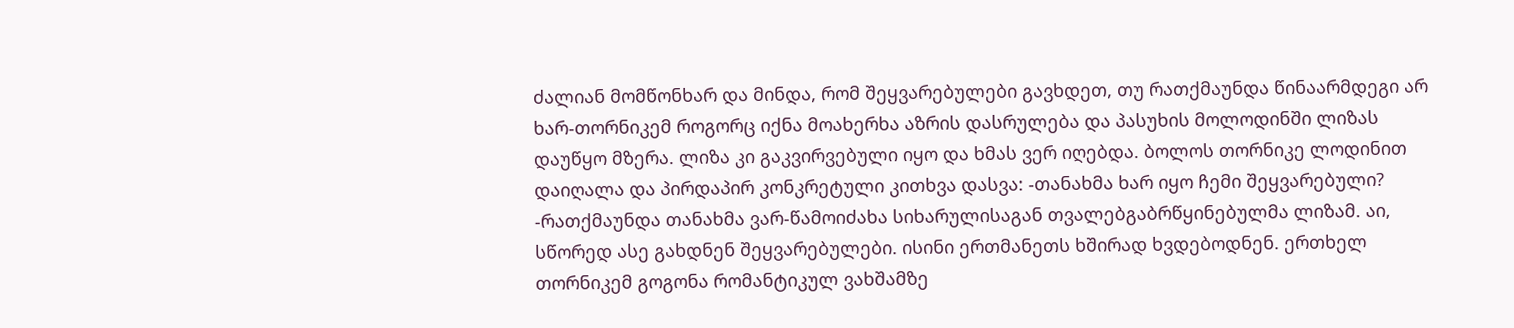ძალიან მომწონხარ და მინდა, რომ შეყვარებულები გავხდეთ, თუ რათქმაუნდა წინაარმდეგი არ ხარ-თორნიკემ როგორც იქნა მოახერხა აზრის დასრულება და პასუხის მოლოდინში ლიზას დაუწყო მზერა. ლიზა კი გაკვირვებული იყო და ხმას ვერ იღებდა. ბოლოს თორნიკე ლოდინით დაიღალა და პირდაპირ კონკრეტული კითხვა დასვა: -თანახმა ხარ იყო ჩემი შეყვარებული? -რათქმაუნდა თანახმა ვარ-წამოიძახა სიხარულისაგან თვალებგაბრწყინებულმა ლიზამ. აი, სწორედ ასე გახდნენ შეყვარებულები. ისინი ერთმანეთს ხშირად ხვდებოდნენ. ერთხელ თორნიკემ გოგონა რომანტიკულ ვახშამზე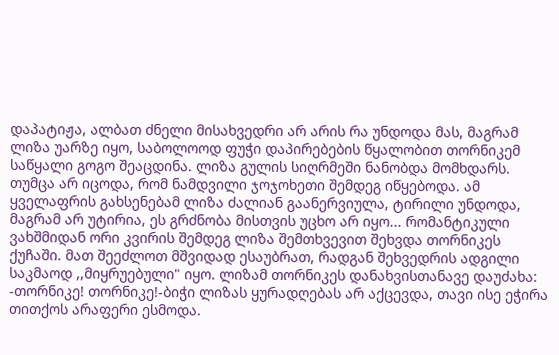დაპატიჟა, ალბათ ძნელი მისახვედრი არ არის რა უნდოდა მას, მაგრამ ლიზა უარზე იყო, საბოლოოდ ფუჭი დაპირებების წყალობით თორნიკემ საწყალი გოგო შეაცდინა. ლიზა გულის სიღრმეში ნანობდა მომხდარს. თუმცა არ იცოდა, რომ ნამდვილი ჯოჯოხეთი შემდეგ იწყებოდა. ამ ყველაფრის გახსენებამ ლიზა ძალიან გაანერვიულა, ტირილი უნდოდა, მაგრამ არ უტირია, ეს გრძნობა მისთვის უცხო არ იყო... რომანტიკული ვახშმიდან ორი კვირის შემდეგ ლიზა შემთხვევით შეხვდა თორნიკეს ქუჩაში. მათ შეეძლოთ მშვიდად ესაუბრათ, რადგან შეხვედრის ადგილი საკმაოდ ,,მიყრუებული" იყო. ლიზამ თორნიკეს დანახვისთანავე დაუძახა: -თორნიკე! თორნიკე!-ბიჭი ლიზას ყურადღებას არ აქცევდა, თავი ისე ეჭირა თითქოს არაფერი ესმოდა.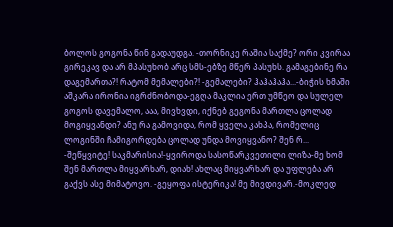ბოლოს გოგონა წინ გადაუდგა. -თორნიკე რაშია საქმე? ორი კვირაა გირეკავ და არ მპასუხობ არც სმს-ებზე მწერ პასუხს. გამაგებინე რა დაგემართა?! რატომ მემალები?! -გემალები? ჰაჰაჰაჰა...-ბიჭის ხმაში აშკარა ირონია იგრძნობოდა-ეგღა მაკლია ერთ უმწეო და სულელ გოგოს დავემალო, ააა, მივხვდი, იქნებ გეგონა მართლა ცოლად მოგიყვანდი? ანუ რა გამოვიდა, რომ ყველა კახპა, რომელიც ლოგინში ჩამიგორდება ცოლად უნდა მოვიყვანო? შენ რ... -შეწყვიტე! საკმარისია!-ყვიროდა სასოწარკვეთილი ლიზა-მე ხომ შენ მართლა მიყვარხარ, დიახ! ახლაც მიყვარხარ და უფლება არ გაქვს ასე მიმატოვო. -გეყოფა ისტერიკა! მე მივდივარ.-მოკლედ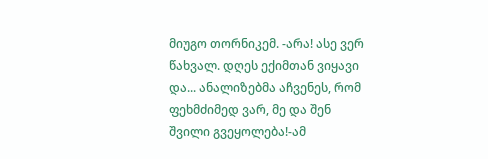მიუგო თორნიკემ. -არა! ასე ვერ წახვალ. დღეს ექიმთან ვიყავი და... ანალიზებმა აჩვენეს, რომ ფეხმძიმედ ვარ, მე და შენ შვილი გვეყოლება!-ამ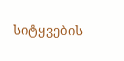სიტყვების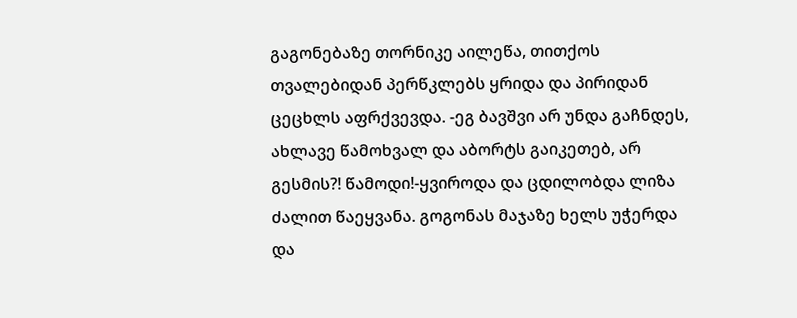გაგონებაზე თორნიკე აილეწა, თითქოს თვალებიდან პერწკლებს ყრიდა და პირიდან ცეცხლს აფრქვევდა. -ეგ ბავშვი არ უნდა გაჩნდეს, ახლავე წამოხვალ და აბორტს გაიკეთებ, არ გესმის?! წამოდი!-ყვიროდა და ცდილობდა ლიზა ძალით წაეყვანა. გოგონას მაჯაზე ხელს უჭერდა და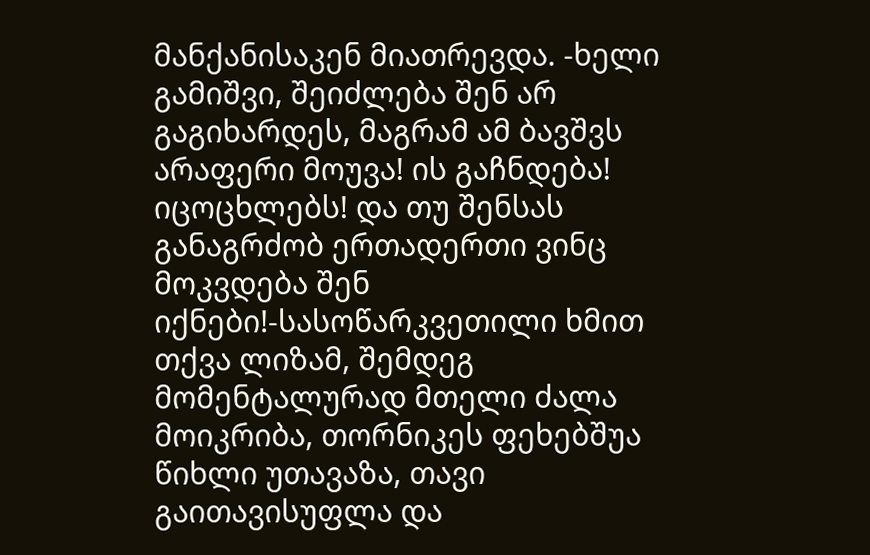მანქანისაკენ მიათრევდა. -ხელი გამიშვი, შეიძლება შენ არ გაგიხარდეს, მაგრამ ამ ბავშვს არაფერი მოუვა! ის გაჩნდება! იცოცხლებს! და თუ შენსას განაგრძობ ერთადერთი ვინც მოკვდება შენ იქნები!-სასოწარკვეთილი ხმით თქვა ლიზამ, შემდეგ მომენტალურად მთელი ძალა მოიკრიბა, თორნიკეს ფეხებშუა წიხლი უთავაზა, თავი გაითავისუფლა და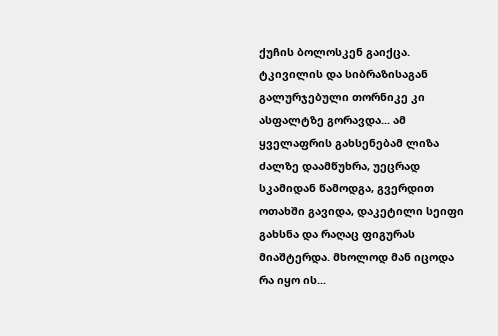ქუჩის ბოლოსკენ გაიქცა. ტკივილის და სიბრაზისაგან გალურჯებული თორნიკე კი ასფალტზე გორავდა... ამ ყველაფრის გახსენებამ ლიზა ძალზე დაამწუხრა, უეცრად სკამიდან წამოდგა, გვერდით ოთახში გავიდა, დაკეტილი სეიფი გახსნა და რაღაც ფიგურას მიაშტერდა. მხოლოდ მან იცოდა რა იყო ის...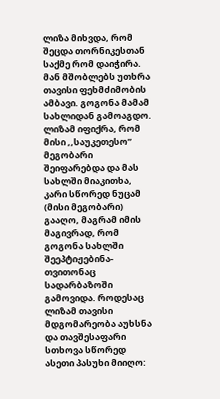ლიზა მიხვდა, რომ შეცდა თორნიკესთან საქმე რომ დაიჭირა. მან მშობლებს უთხრა თავისი ფეხმძიმობის ამბავი. გოგონა მამამ სახლიდან გამოაგდო. ლიზამ იფიქრა, რომ მისი ,,საუკეთესო” მეგობარი შეიფარებდა და მას სახლში მიაკითხა, კარი სწორედ ნუცამ (მისი მეგობარი) გააღო, მაგრამ იმის მაგივრად, რომ გოგონა სახლში შეეპტიჟებინა-თვითონაც სადარბაზოში გამოვიდა. როდესაც ლიზამ თავისი მდგომარეობა აუხსნა და თავშესაფარი სთხოვა სწორედ ასეთი პასუხი მიიღო: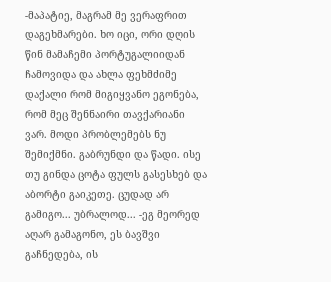-მაპატიე, მაგრამ მე ვერაფრით დაგეხმარები. ხო იცი, ორი დღის წინ მამაჩემი პორტუგალიიდან ჩამოვიდა და ახლა ფეხმძიმე დაქალი რომ მიგიყვანო ეგონება, რომ მეც შენნაირი თავქარიანი ვარ. მოდი პრობლემებს ნუ შემიქმნი. გაბრუნდი და წადი. ისე თუ გინდა ცოტა ფულს გასესხებ და აბორტი გაიკეთე. ცუდად არ გამიგო... უბრალოდ... -ეგ მეორედ აღარ გამაგონო, ეს ბავშვი გაჩნედება, ის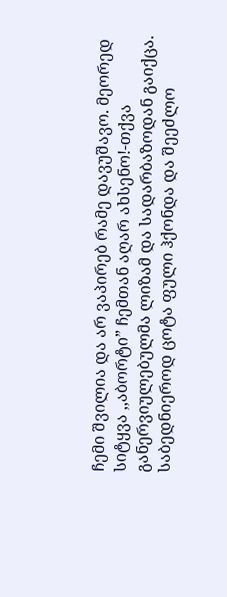ჩემი შვილია და არ ვაპირებ რამე დავუშავო. მეორედ სიტყვა ,,აბორტი” ჩემთან აღარ ახსენო!-თქვა განერვიულებულმა ლიზამ და სადარბაზოდან გაიქცა. საბედნიეროდ ცოტა ფული ჰქონდა და შეეძლო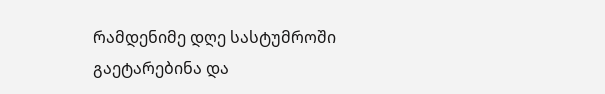რამდენიმე დღე სასტუმროში გაეტარებინა და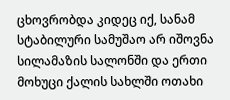ცხოვრობდა კიდეც იქ, სანამ სტაბილური სამუშაო არ იშოვნა სილამაზის სალონში და ერთი მოხუცი ქალის სახლში ოთახი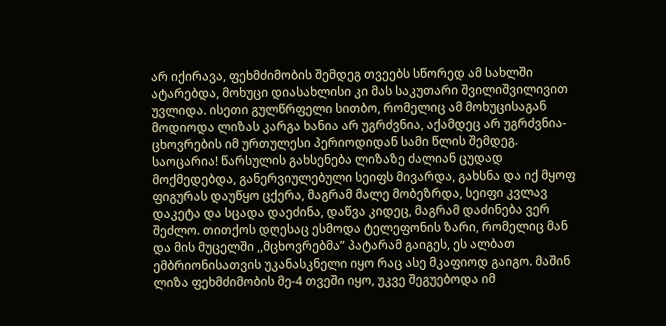არ იქირავა, ფეხმძიმობის შემდეგ თვეებს სწორედ ამ სახლში ატარებდა, მოხუცი დიასახლისი კი მას საკუთარი შვილიშვილივით უვლიდა. ისეთი გულწრფელი სითბო, რომელიც ამ მოხუცისაგან მოდიოდა ლიზას კარგა ხანია არ უგრძვნია, აქამდეც არ უგრძვნია-ცხოვრების იმ ურთულესი პერიოდიდან სამი წლის შემდეგ. საოცარია! წარსულის გახსენება ლიზაზე ძალიან ცუდად მოქმედებდა, განერვიულებული სეიფს მივარდა, გახსნა და იქ მყოფ ფიგურას დაუწყო ცქერა, მაგრამ მალე მობეზრდა, სეიფი კვლავ დაკეტა და სცადა დაეძინა, დაწვა კიდეც, მაგრამ დაძინება ვერ შეძლო. თითქოს დღესაც ესმოდა ტელეფონის ზარი, რომელიც მან და მის მუცელში ,,მცხოვრებმა” პატარამ გაიგეს, ეს ალბათ ემბრიონისათვის უკანასკნელი იყო რაც ასე მკაფიოდ გაიგო. მაშინ ლიზა ფეხმძიმობის მე-4 თვეში იყო, უკვე შეგუებოდა იმ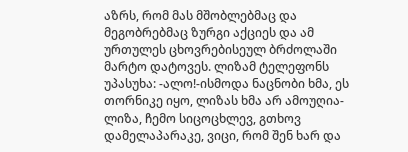აზრს, რომ მას მშობლებმაც და მეგობრებმაც ზურგი აქციეს და ამ ურთულეს ცხოვრებისეულ ბრძოლაში მარტო დატოვეს. ლიზამ ტელეფონს უპასუხა: -ალო!-ისმოდა ნაცნობი ხმა, ეს თორნიკე იყო, ლიზას ხმა არ ამოუღია-ლიზა, ჩემო სიცოცხლევ, გთხოვ დამელაპარაკე, ვიცი, რომ შენ ხარ და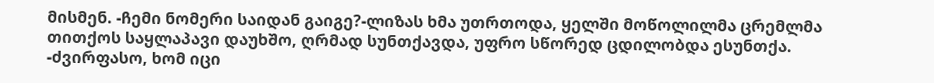მისმენ. -ჩემი ნომერი საიდან გაიგე?-ლიზას ხმა უთრთოდა, ყელში მოწოლილმა ცრემლმა თითქოს საყლაპავი დაუხშო, ღრმად სუნთქავდა, უფრო სწორედ ცდილობდა ესუნთქა. -ძვირფასო, ხომ იცი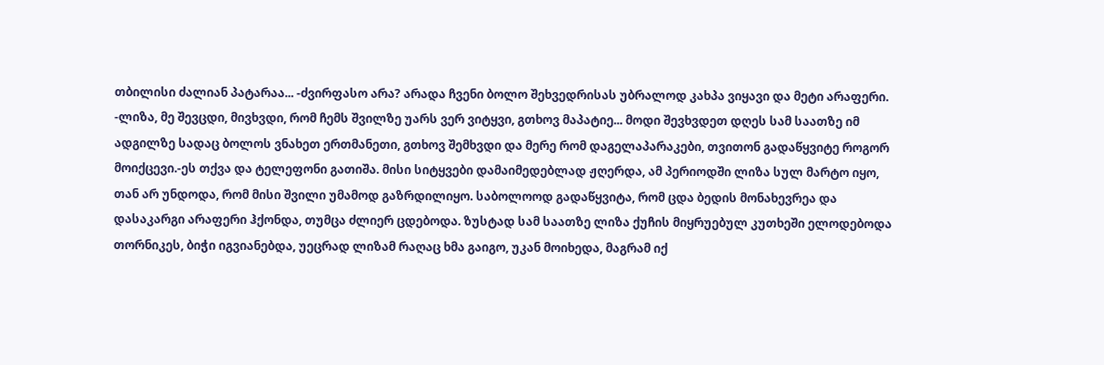თბილისი ძალიან პატარაა... -ძვირფასო არა? არადა ჩვენი ბოლო შეხვედრისას უბრალოდ კახპა ვიყავი და მეტი არაფერი. -ლიზა, მე შევცდი, მივხვდი, რომ ჩემს შვილზე უარს ვერ ვიტყვი, გთხოვ მაპატიე... მოდი შევხვდეთ დღეს სამ საათზე იმ ადგილზე სადაც ბოლოს ვნახეთ ერთმანეთი, გთხოვ შემხვდი და მერე რომ დაგელაპარაკები, თვითონ გადაწყვიტე როგორ მოიქცევი.-ეს თქვა და ტელეფონი გათიშა. მისი სიტყვები დამაიმედებლად ჟღერდა, ამ პერიოდში ლიზა სულ მარტო იყო, თან არ უნდოდა, რომ მისი შვილი უმამოდ გაზრდილიყო. საბოლოოდ გადაწყვიტა, რომ ცდა ბედის მონახევრეა და დასაკარგი არაფერი ჰქონდა, თუმცა ძლიერ ცდებოდა. ზუსტად სამ საათზე ლიზა ქუჩის მიყრუებულ კუთხეში ელოდებოდა თორნიკეს, ბიჭი იგვიანებდა, უეცრად ლიზამ რაღაც ხმა გაიგო, უკან მოიხედა, მაგრამ იქ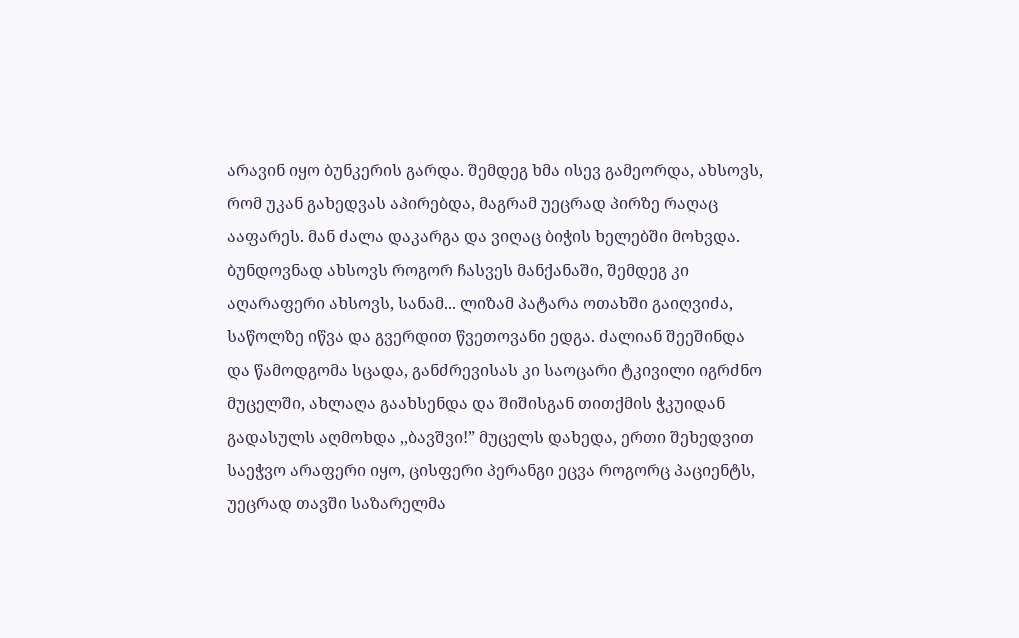არავინ იყო ბუნკერის გარდა. შემდეგ ხმა ისევ გამეორდა, ახსოვს, რომ უკან გახედვას აპირებდა, მაგრამ უეცრად პირზე რაღაც ააფარეს. მან ძალა დაკარგა და ვიღაც ბიჭის ხელებში მოხვდა. ბუნდოვნად ახსოვს როგორ ჩასვეს მანქანაში, შემდეგ კი აღარაფერი ახსოვს, სანამ... ლიზამ პატარა ოთახში გაიღვიძა, საწოლზე იწვა და გვერდით წვეთოვანი ედგა. ძალიან შეეშინდა და წამოდგომა სცადა, განძრევისას კი საოცარი ტკივილი იგრძნო მუცელში, ახლაღა გაახსენდა და შიშისგან თითქმის ჭკუიდან გადასულს აღმოხდა ,,ბავშვი!” მუცელს დახედა, ერთი შეხედვით საეჭვო არაფერი იყო, ცისფერი პერანგი ეცვა როგორც პაციენტს, უეცრად თავში საზარელმა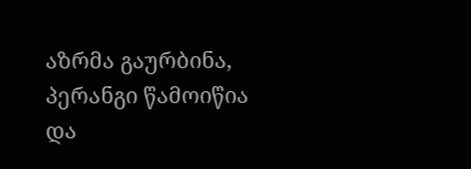აზრმა გაურბინა, პერანგი წამოიწია და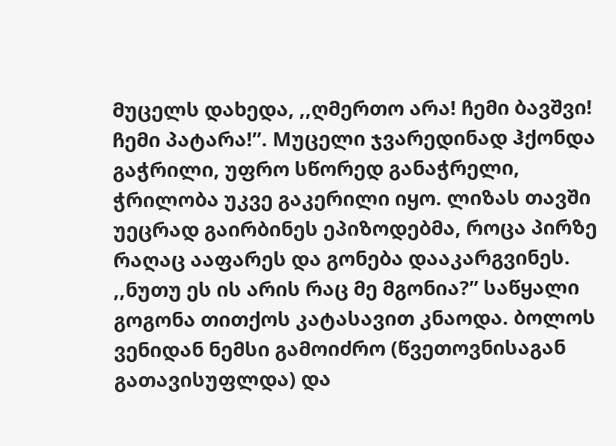მუცელს დახედა, ,,ღმერთო არა! ჩემი ბავშვი! ჩემი პატარა!”. Mუცელი ჯვარედინად ჰქონდა გაჭრილი, უფრო სწორედ განაჭრელი, ჭრილობა უკვე გაკერილი იყო. ლიზას თავში უეცრად გაირბინეს ეპიზოდებმა, როცა პირზე რაღაც ააფარეს და გონება დააკარგვინეს. ,,ნუთუ ეს ის არის რაც მე მგონია?” საწყალი გოგონა თითქოს კატასავით კნაოდა. ბოლოს ვენიდან ნემსი გამოიძრო (წვეთოვნისაგან გათავისუფლდა) და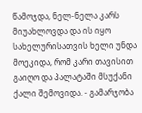წამოჯდა, ნელ-ნელა კარს მიუახლოვდა და ის იყო სახელურისათვის ხელი უნდა მოეკიდა, რომ კარი თავისით გაიღო და პალატაში მსუქანი ქალი შემოვიდა. - გამარჯობა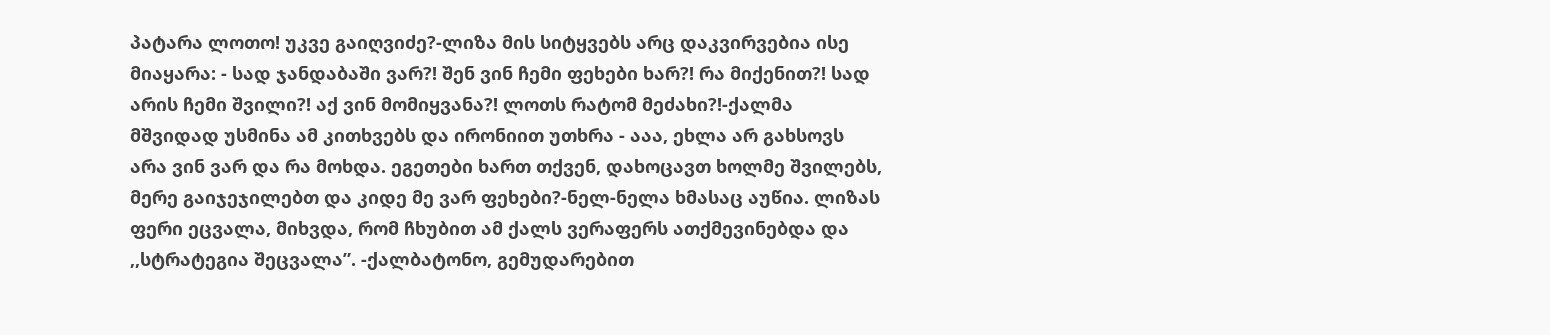პატარა ლოთო! უკვე გაიღვიძე?-ლიზა მის სიტყვებს არც დაკვირვებია ისე მიაყარა: - სად ჯანდაბაში ვარ?! შენ ვინ ჩემი ფეხები ხარ?! რა მიქენით?! სად არის ჩემი შვილი?! აქ ვინ მომიყვანა?! ლოთს რატომ მეძახი?!-ქალმა მშვიდად უსმინა ამ კითხვებს და ირონიით უთხრა - ააა, ეხლა არ გახსოვს არა ვინ ვარ და რა მოხდა. ეგეთები ხართ თქვენ, დახოცავთ ხოლმე შვილებს, მერე გაიჯეჯილებთ და კიდე მე ვარ ფეხები?-ნელ-ნელა ხმასაც აუწია. ლიზას ფერი ეცვალა, მიხვდა, რომ ჩხუბით ამ ქალს ვერაფერს ათქმევინებდა და ,,სტრატეგია შეცვალა”. -ქალბატონო, გემუდარებით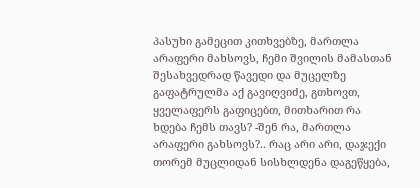პასუხი გამეცით კითხვებზე, მართლა არაფერი მახსოვს, ჩემი შვილის მამასთან შესახვედრად წავედი და მუცელზე გაფატრულმა აქ გავიღვიძე, გთხოვთ, ყველაფერს გაფიცებთ, მითხარით რა ხდება ჩემს თავს? -შენ რა, მართლა არაფერი გახსოვს?.. რაც არი არი, დაჯექი თორემ მუცლიდან სისხლდენა დაგეწყება,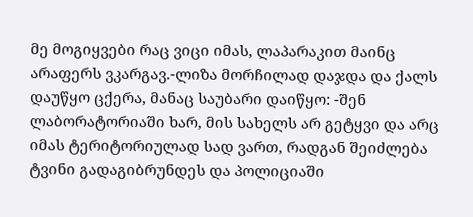მე მოგიყვები რაც ვიცი იმას, ლაპარაკით მაინც არაფერს ვკარგავ.-ლიზა მორჩილად დაჯდა და ქალს დაუწყო ცქერა, მანაც საუბარი დაიწყო: -შენ ლაბორატორიაში ხარ, მის სახელს არ გეტყვი და არც იმას ტერიტორიულად სად ვართ, რადგან შეიძლება ტვინი გადაგიბრუნდეს და პოლიციაში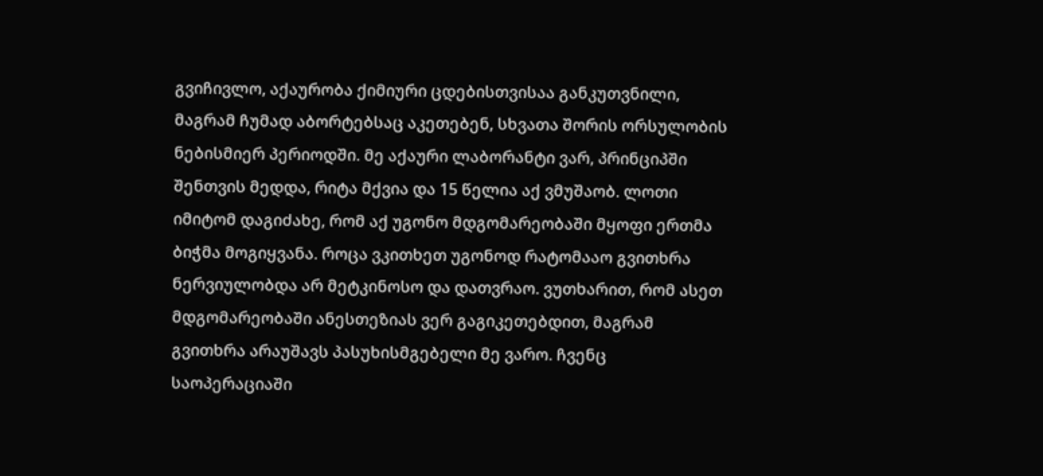გვიჩივლო, აქაურობა ქიმიური ცდებისთვისაა განკუთვნილი, მაგრამ ჩუმად აბორტებსაც აკეთებენ, სხვათა შორის ორსულობის ნებისმიერ პერიოდში. მე აქაური ლაბორანტი ვარ, პრინციპში შენთვის მედდა, რიტა მქვია და 15 წელია აქ ვმუშაობ. ლოთი იმიტომ დაგიძახე, რომ აქ უგონო მდგომარეობაში მყოფი ერთმა ბიჭმა მოგიყვანა. როცა ვკითხეთ უგონოდ რატომააო გვითხრა ნერვიულობდა არ მეტკინოსო და დათვრაო. ვუთხარით, რომ ასეთ მდგომარეობაში ანესთეზიას ვერ გაგიკეთებდით, მაგრამ გვითხრა არაუშავს პასუხისმგებელი მე ვარო. ჩვენც საოპერაციაში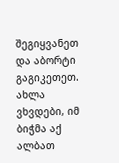შეგიყვანეთ და აბორტი გაგიკეთეთ. ახლა ვხვდები, იმ ბიჭმა აქ ალბათ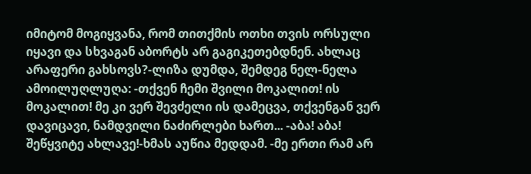იმიტომ მოგიყვანა, რომ თითქმის ოთხი თვის ორსული იყავი და სხვაგან აბორტს არ გაგიკეთებდნენ. ახლაც არაფერი გახსოვს?-ლიზა დუმდა, შემდეგ ნელ-ნელა ამოილუღლუღა: -თქვენ ჩემი შვილი მოკალით! ის მოკალით! მე კი ვერ შევძელი ის დამეცვა, თქვენგან ვერ დავიცავი, ნამდვილი ნაძირლები ხართ... -აბა! აბა! შეწყვიტე ახლავე!-ხმას აუწია მედდამ. -მე ერთი რამ არ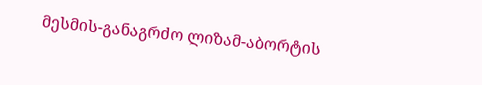მესმის-განაგრძო ლიზამ-აბორტის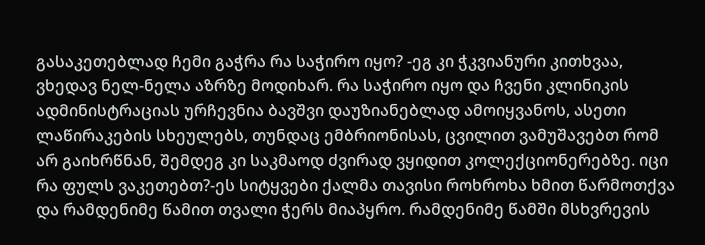გასაკეთებლად ჩემი გაჭრა რა საჭირო იყო? -ეგ კი ჭკვიანური კითხვაა, ვხედავ ნელ-ნელა აზრზე მოდიხარ. რა საჭირო იყო და ჩვენი კლინიკის ადმინისტრაციას ურჩევნია ბავშვი დაუზიანებლად ამოიყვანოს, ასეთი ლაწირაკების სხეულებს, თუნდაც ემბრიონისას, ცვილით ვამუშავებთ რომ არ გაიხრწნან, შემდეგ კი საკმაოდ ძვირად ვყიდით კოლექციონერებზე. იცი რა ფულს ვაკეთებთ?-ეს სიტყვები ქალმა თავისი როხროხა ხმით წარმოთქვა და რამდენიმე წამით თვალი ჭერს მიაპყრო. რამდენიმე წამში მსხვრევის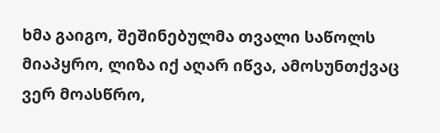ხმა გაიგო, შეშინებულმა თვალი საწოლს მიაპყრო, ლიზა იქ აღარ იწვა, ამოსუნთქვაც ვერ მოასწრო,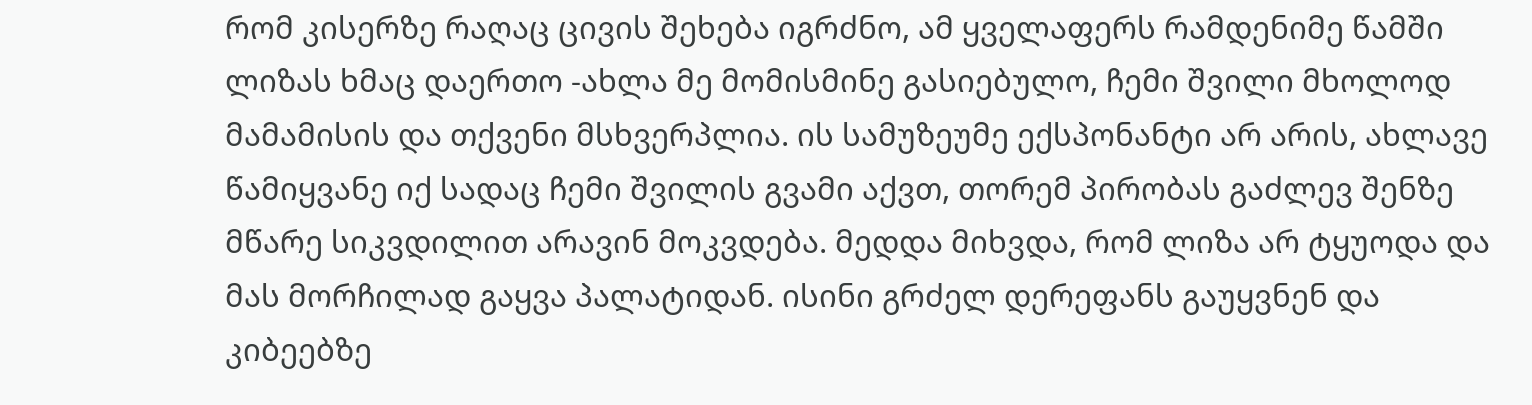რომ კისერზე რაღაც ცივის შეხება იგრძნო, ამ ყველაფერს რამდენიმე წამში ლიზას ხმაც დაერთო -ახლა მე მომისმინე გასიებულო, ჩემი შვილი მხოლოდ მამამისის და თქვენი მსხვერპლია. ის სამუზეუმე ექსპონანტი არ არის, ახლავე წამიყვანე იქ სადაც ჩემი შვილის გვამი აქვთ, თორემ პირობას გაძლევ შენზე მწარე სიკვდილით არავინ მოკვდება. მედდა მიხვდა, რომ ლიზა არ ტყუოდა და მას მორჩილად გაყვა პალატიდან. ისინი გრძელ დერეფანს გაუყვნენ და კიბეებზე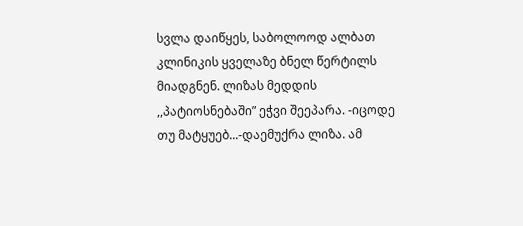სვლა დაიწყეს, საბოლოოდ ალბათ კლინიკის ყველაზე ბნელ წერტილს მიადგნენ. ლიზას მედდის ,,პატიოსნებაში” ეჭვი შეეპარა. -იცოდე თუ მატყუებ...-დაემუქრა ლიზა. ამ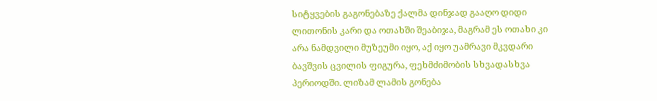სიტყვების გაგონებაზე ქალმა დინჯად გააღო დიდი ლითონის კარი და ოთახში შეაბიჯა, მაგრამ ეს ოთახი კი არა ნამდვილი მუზეუმი იყო, აქ იყო უამრავი მკვდარი ბავშვის ცვილის ფიგურა, ფეხმძიმობის სხვადასხვა პერიოდში. ლიზამ ლამის გონება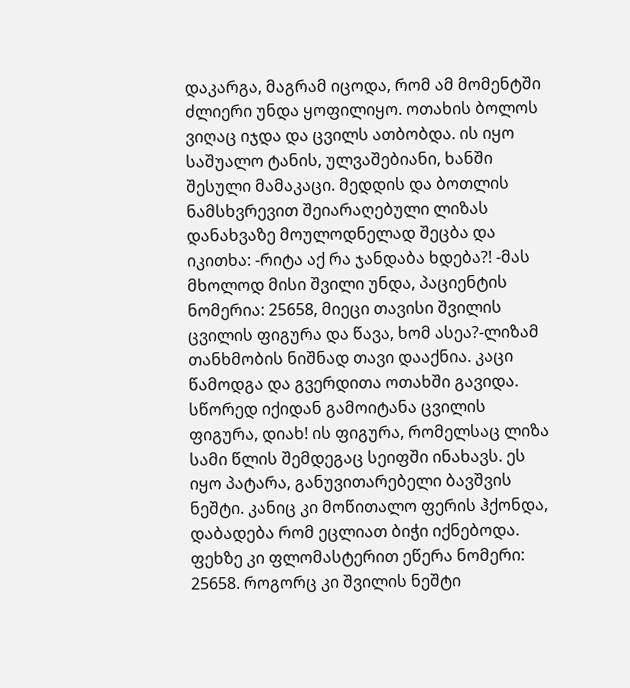დაკარგა, მაგრამ იცოდა, რომ ამ მომენტში ძლიერი უნდა ყოფილიყო. ოთახის ბოლოს ვიღაც იჯდა და ცვილს ათბობდა. ის იყო საშუალო ტანის, ულვაშებიანი, ხანში შესული მამაკაცი. მედდის და ბოთლის ნამსხვრევით შეიარაღებული ლიზას დანახვაზე მოულოდნელად შეცბა და იკითხა: -რიტა აქ რა ჯანდაბა ხდება?! -მას მხოლოდ მისი შვილი უნდა, პაციენტის ნომერია: 25658, მიეცი თავისი შვილის ცვილის ფიგურა და წავა, ხომ ასეა?-ლიზამ თანხმობის ნიშნად თავი დააქნია. კაცი წამოდგა და გვერდითა ოთახში გავიდა. სწორედ იქიდან გამოიტანა ცვილის ფიგურა, დიახ! ის ფიგურა, რომელსაც ლიზა სამი წლის შემდეგაც სეიფში ინახავს. ეს იყო პატარა, განუვითარებელი ბავშვის ნეშტი. კანიც კი მოწითალო ფერის ჰქონდა, დაბადება რომ ეცლიათ ბიჭი იქნებოდა. ფეხზე კი ფლომასტერით ეწერა ნომერი: 25658. როგორც კი შვილის ნეშტი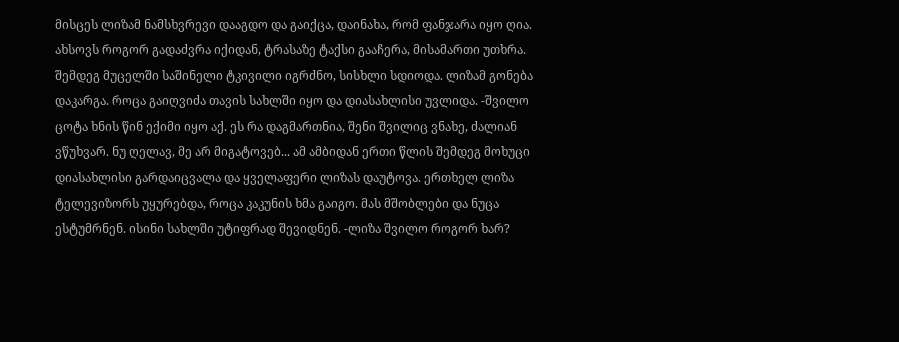მისცეს ლიზამ ნამსხვრევი დააგდო და გაიქცა, დაინახა, რომ ფანჯარა იყო ღია. ახსოვს როგორ გადაძვრა იქიდან, ტრასაზე ტაქსი გააჩერა, მისამართი უთხრა. შემდეგ მუცელში საშინელი ტკივილი იგრძნო, სისხლი სდიოდა. ლიზამ გონება დაკარგა. როცა გაიღვიძა თავის სახლში იყო და დიასახლისი უვლიდა. -შვილო ცოტა ხნის წინ ექიმი იყო აქ. ეს რა დაგმართნია, შენი შვილიც ვნახე, ძალიან ვწუხვარ. ნუ ღელავ, მე არ მიგატოვებ... ამ ამბიდან ერთი წლის შემდეგ მოხუცი დიასახლისი გარდაიცვალა და ყველაფერი ლიზას დაუტოვა. ერთხელ ლიზა ტელევიზორს უყურებდა, როცა კაკუნის ხმა გაიგო. მას მშობლები და ნუცა ესტუმრნენ. ისინი სახლში უტიფრად შევიდნენ. -ლიზა შვილო როგორ ხარ?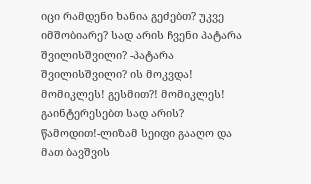იცი რამდენი ხანია გეძებთ? უკვე იმშობიარე? სად არის ჩვენი პატარა შვილისშვილი? -პატარა შვილისშვილი? ის მოკვდა! მომიკლეს! გესმით?! მომიკლეს! გაინტერესებთ სად არის? წამოდით!-ლიზამ სეიფი გააღო და მათ ბავშვის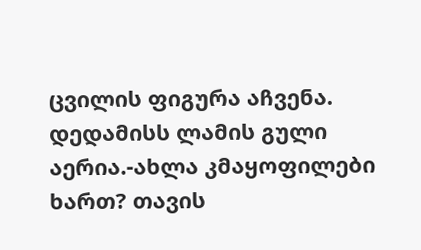ცვილის ფიგურა აჩვენა. დედამისს ლამის გული აერია.-ახლა კმაყოფილები ხართ? თავის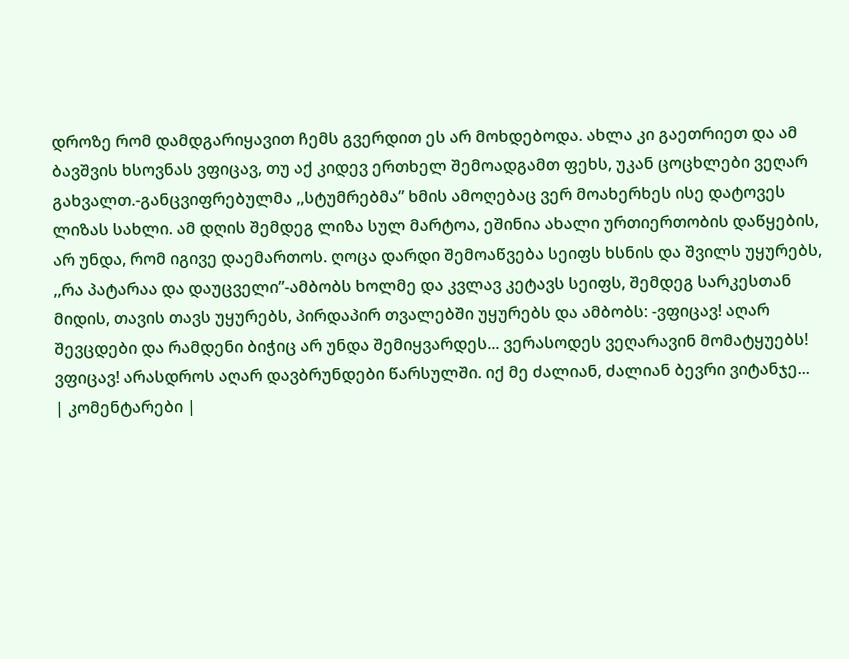დროზე რომ დამდგარიყავით ჩემს გვერდით ეს არ მოხდებოდა. ახლა კი გაეთრიეთ და ამ ბავშვის ხსოვნას ვფიცავ, თუ აქ კიდევ ერთხელ შემოადგამთ ფეხს, უკან ცოცხლები ვეღარ გახვალთ.-განცვიფრებულმა ,,სტუმრებმა” ხმის ამოღებაც ვერ მოახერხეს ისე დატოვეს ლიზას სახლი. ამ დღის შემდეგ ლიზა სულ მარტოა, ეშინია ახალი ურთიერთობის დაწყების, არ უნდა, რომ იგივე დაემართოს. ღოცა დარდი შემოაწვება სეიფს ხსნის და შვილს უყურებს, ,,რა პატარაა და დაუცველი”-ამბობს ხოლმე და კვლავ კეტავს სეიფს, შემდეგ სარკესთან მიდის, თავის თავს უყურებს, პირდაპირ თვალებში უყურებს და ამბობს: -ვფიცავ! აღარ შევცდები და რამდენი ბიჭიც არ უნდა შემიყვარდეს... ვერასოდეს ვეღარავინ მომატყუებს! ვფიცავ! არასდროს აღარ დავბრუნდები წარსულში. იქ მე ძალიან, ძალიან ბევრი ვიტანჯე...
| კომენტარები |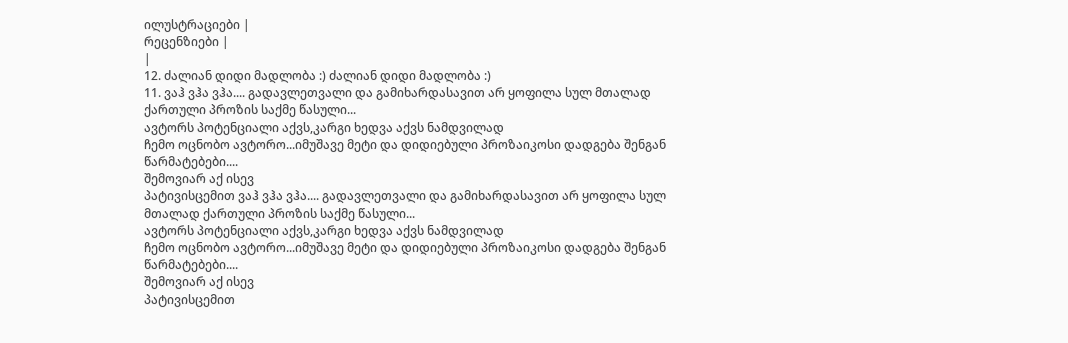ილუსტრაციები |
რეცენზიები |
|
12. ძალიან დიდი მადლობა :) ძალიან დიდი მადლობა :)
11. ვაჰ ვჰა ვჰა.... გადავლეთვალი და გამიხარდასავით არ ყოფილა სულ მთალად ქართული პროზის საქმე წასული...
ავტორს პოტენციალი აქვს,კარგი ხედვა აქვს ნამდვილად
ჩემო ოცნობო ავტორო...იმუშავე მეტი და დიდიებული პროზაიკოსი დადგება შენგან წარმატებები....
შემოვიარ აქ ისევ
პატივისცემით ვაჰ ვჰა ვჰა.... გადავლეთვალი და გამიხარდასავით არ ყოფილა სულ მთალად ქართული პროზის საქმე წასული...
ავტორს პოტენციალი აქვს,კარგი ხედვა აქვს ნამდვილად
ჩემო ოცნობო ავტორო...იმუშავე მეტი და დიდიებული პროზაიკოსი დადგება შენგან წარმატებები....
შემოვიარ აქ ისევ
პატივისცემით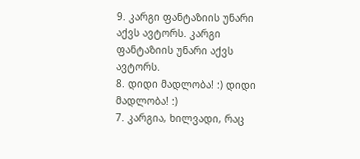9. კარგი ფანტაზიის უნარი აქვს ავტორს. კარგი ფანტაზიის უნარი აქვს ავტორს.
8. დიდი მადლობა! :) დიდი მადლობა! :)
7. კარგია, ხილვადი, რაც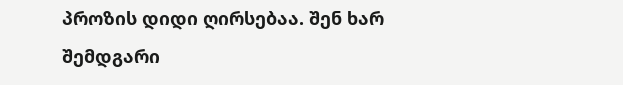პროზის დიდი ღირსებაა. შენ ხარ შემდგარი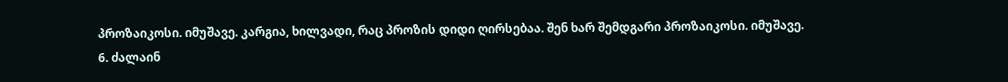პროზაიკოსი. იმუშავე. კარგია, ხილვადი, რაც პროზის დიდი ღირსებაა. შენ ხარ შემდგარი პროზაიკოსი. იმუშავე.
6. ძალაინ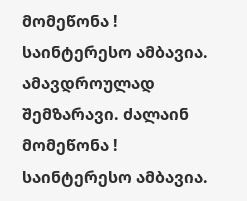მომეწონა ! საინტერესო ამბავია. ამავდროულად შემზარავი. ძალაინ მომეწონა ! საინტერესო ამბავია.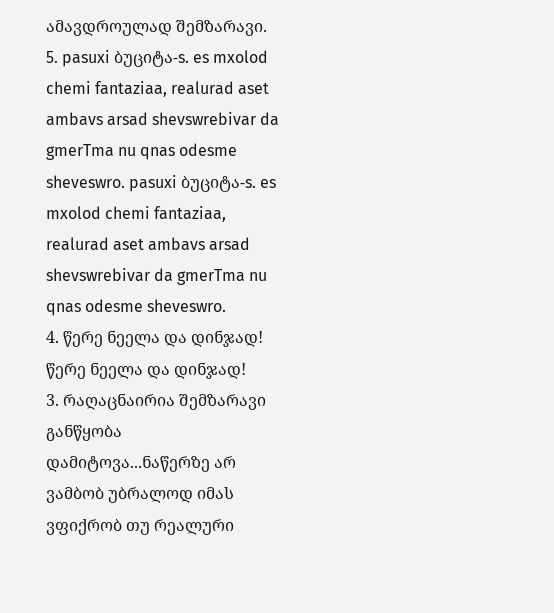ამავდროულად შემზარავი.
5. pasuxi ბუციტა-s. es mxolod chemi fantaziaa, realurad aset ambavs arsad shevswrebivar da gmerTma nu qnas odesme sheveswro. pasuxi ბუციტა-s. es mxolod chemi fantaziaa, realurad aset ambavs arsad shevswrebivar da gmerTma nu qnas odesme sheveswro.
4. წერე ნეელა და დინჯად! წერე ნეელა და დინჯად!
3. რაღაცნაირია შემზარავი განწყობა დამიტოვა...ნაწერზე არ ვამბობ უბრალოდ იმას ვფიქრობ თუ რეალური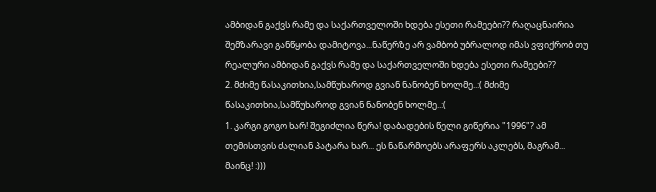ამბიდან გაქვს რამე და საქართველოში ხდება ესეთი რამეები?? რაღაცნაირია შემზარავი განწყობა დამიტოვა...ნაწერზე არ ვამბობ უბრალოდ იმას ვფიქრობ თუ რეალური ამბიდან გაქვს რამე და საქართველოში ხდება ესეთი რამეები??
2. მძიმე წასაკითხია,სამწუხაროდ გვიან ნანობენ ხოლმე..:( მძიმე წასაკითხია,სამწუხაროდ გვიან ნანობენ ხოლმე..:(
1. კარგი გოგო ხარ! შეგიძლია წერა! დაბადების წელი გიწერია "1996"? ამ თემისთვის ძალიან პატარა ხარ... ეს ნაწარმოებს არაფერს აკლებს, მაგრამ... მაინც! :)))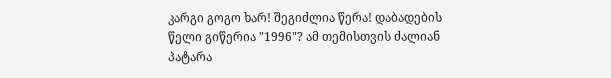კარგი გოგო ხარ! შეგიძლია წერა! დაბადების წელი გიწერია "1996"? ამ თემისთვის ძალიან პატარა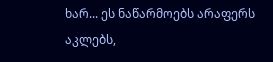ხარ... ეს ნაწარმოებს არაფერს აკლებს,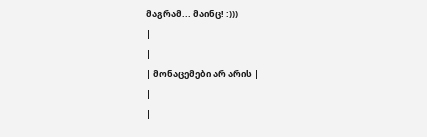მაგრამ... მაინც! :)))
|
|
| მონაცემები არ არის |
|
|